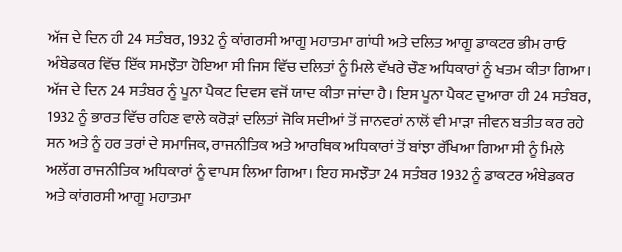ਅੱਜ ਦੇ ਦਿਨ ਹੀ 24 ਸਤੰਬਰ, 1932 ਨੂੰ ਕਾਂਗਰਸੀ ਆਗੂ ਮਹਾਤਮਾ ਗਾਂਧੀ ਅਤੇ ਦਲਿਤ ਆਗੂ ਡਾਕਟਰ ਭੀਮ ਰਾਓ ਅੰਬੇਡਕਰ ਵਿੱਚ ਇੱਕ ਸਮਝੌਤਾ ਹੋਇਆ ਸੀ ਜਿਸ ਵਿੱਚ ਦਲਿਤਾਂ ਨੂੰ ਮਿਲੇ ਵੱਖਰੇ ਚੌਣ ਅਧਿਕਾਰਾਂ ਨੂੰ ਖਤਮ ਕੀਤਾ ਗਿਆ।
ਅੱਜ ਦੇ ਦਿਨ 24 ਸਤੰਬਰ ਨੂੰ ਪੂਨਾ ਪੈਕਟ ਦਿਵਸ ਵਜੋਂ ਯਾਦ ਕੀਤਾ ਜਾਂਦਾ ਹੈ। ਇਸ ਪੂਨਾ ਪੈਕਟ ਦੁਆਰਾ ਹੀ 24 ਸਤੰਬਰ, 1932 ਨੂੰ ਭਾਰਤ ਵਿੱਚ ਰਹਿਣ ਵਾਲੇ ਕਰੋੜਾਂ ਦਲਿਤਾਂ ਜੋਕਿ ਸਦੀਆਂ ਤੋਂ ਜਾਨਵਰਾਂ ਨਾਲੋਂ ਵੀ ਮਾੜਾ ਜੀਵਨ ਬਤੀਤ ਕਰ ਰਹੇ ਸਨ ਅਤੇ ਨੂੰ ਹਰ ਤਰਾਂ ਦੇ ਸਮਾਜਿਕ, ਰਾਜਨੀਤਿਕ ਅਤੇ ਆਰਥਿਕ ਅਧਿਕਾਰਾਂ ਤੋਂ ਬਾਂਝਾ ਰੱਖਿਆ ਗਿਆ ਸੀ ਨੂੰ ਮਿਲੇ ਅਲੱਗ ਰਾਜਨੀਤਿਕ ਅਧਿਕਾਰਾਂ ਨੂੰ ਵਾਪਸ ਲਿਆ ਗਿਆ। ਇਹ ਸਮਝੌਤਾ 24 ਸਤੰਬਰ 1932 ਨੂੰ ਡਾਕਟਰ ਅੰਬੇਡਕਰ ਅਤੇ ਕਾਂਗਰਸੀ ਆਗੂ ਮਹਾਤਮਾ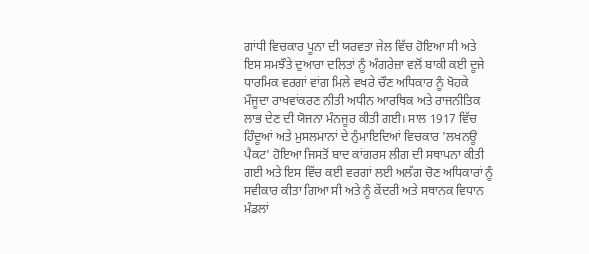ਗਾਂਧੀ ਵਿਚਕਾਰ ਪੂਨਾ ਦੀ ਯਰਵਤਾ ਜੇਲ ਵਿੱਚ ਹੋਇਆ ਸੀ ਅਤੇ ਇਸ ਸਮਝੌਤੇ ਦੁਆਰਾ ਦਲਿਤਾਂ ਨੂੰ ਅੰਗਰੇਜ਼ਾ ਵਲੋਂ ਬਾਕੀ ਕਈ ਦੂਜੇ ਧਾਰਮਿਕ ਵਰਗਾਂ ਵਾਂਗ ਮਿਲੇ ਵਖਰੇ ਚੌਣ ਅਧਿਕਾਰ ਨੂੰ ਖੋਹਕੇ ਮੌਜੂਦਾ ਰਾਖਵਾਂਕਰਣ ਨੀਤੀ ਅਧੀਨ ਆਰਥਿਕ ਅਤੇ ਰਾਜਨੀਤਿਕ ਲਾਭ ਦੇਣ ਦੀ ਯੋਜਨਾ ਮੰਨਜੂਰ ਕੀਤੀ ਗਈ। ਸਾਲ 1917 ਵਿੱਚ ਹਿੰਦੂਆਂ ਅਤੇ ਮੁਸਲਮਾਨਾਂ ਦੇ ਨੁੰਮਾਇਦਿਆਂ ਵਿਚਕਾਰ 'ਲਖਨਊ ਪੈਕਟ' ਹੋਇਆ ਜਿਸਤੋਂ ਬਾਦ ਕਾਂਗਰਸ ਲੀਗ ਦੀ ਸਥਾਪਨਾ ਕੀਤੀ ਗਈ ਅਤੇ ਇਸ ਵਿੱਚ ਕਈ ਵਰਗਾਂ ਲਈ ਅਲੱਗ ਚੋਣ ਅਧਿਕਾਰਾਂ ਨੂੰ ਸਵੀਕਾਰ ਕੀਤਾ ਗਿਆ ਸੀ ਅਤੇ ਨੂੰ ਕੇਂਦਰੀ ਅਤੇ ਸਥਾਨਕ ਵਿਧਾਨ ਮੰਡਲਾਂ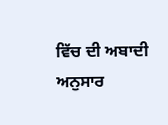ਵਿੱਚ ਦੀ ਅਬਾਦੀ ਅਨੁਸਾਰ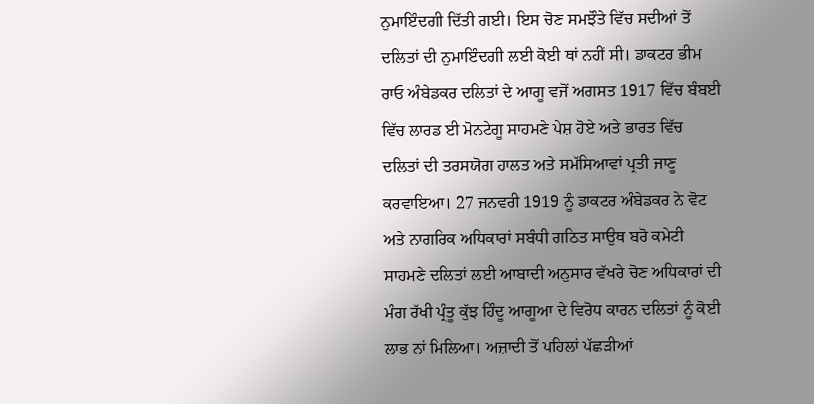ਨੁਮਾਇੰਦਗੀ ਦਿੱਤੀ ਗਈ। ਇਸ ਚੋਣ ਸਮਝੌਤੇ ਵਿੱਚ ਸਦੀਆਂ ਤੋਂ ਦਲਿਤਾਂ ਦੀ ਨੁਮਾਇੰਦਗੀ ਲਈ ਕੋਈ ਥਾਂ ਨਹੀਂ ਸੀ। ਡਾਕਟਰ ਭੀਮ ਰਾਓ ਅੰਬੇਡਕਰ ਦਲਿਤਾਂ ਦੇ ਆਗੂ ਵਜੋਂ ਅਗਸਤ 1917 ਵਿੱਚ ਬੰਬਈ ਵਿੱਚ ਲਾਰਡ ਈ ਮੋਨਟੇਗੂ ਸਾਹਮਣੇ ਪੇਸ਼ ਹੋਏ ਅਤੇ ਭਾਰਤ ਵਿੱਚ ਦਲਿਤਾਂ ਦੀ ਤਰਸਯੋਗ ਹਾਲਤ ਅਤੇ ਸਮੱਸਿਆਵਾਂ ਪ੍ਰਤੀ ਜਾਣੂ ਕਰਵਾਇਆ। 27 ਜਨਵਰੀ 1919 ਨੂੰ ਡਾਕਟਰ ਅੰਬੇਡਕਰ ਨੇ ਵੋਟ ਅਤੇ ਨਾਗਰਿਕ ਅਧਿਕਾਰਾਂ ਸਬੰਧੀ ਗਠਿਤ ਸਾਉਥ ਬਰੋ ਕਮੇਟੀ ਸਾਹਮਣੇ ਦਲਿਤਾਂ ਲਈ ਆਬਾਦੀ ਅਨੁਸਾਰ ਵੱਖਰੇ ਚੋਣ ਅਧਿਕਾਰਾਂ ਦੀ ਮੰਗ ਰੱਖੀ ਪ੍ਰੰਤੂ ਕੁੱਝ ਹਿੰਦੂ ਆਗੂਆ ਦੇ ਵਿਰੋਧ ਕਾਰਨ ਦਲਿਤਾਂ ਨੂੰ ਕੋਈ ਲਾਭ ਨਾਂ ਮਿਲਿਆ। ਅਜ਼ਾਦੀ ਤੋਂ ਪਹਿਲਾਂ ਪੱਛੜੀਆਂ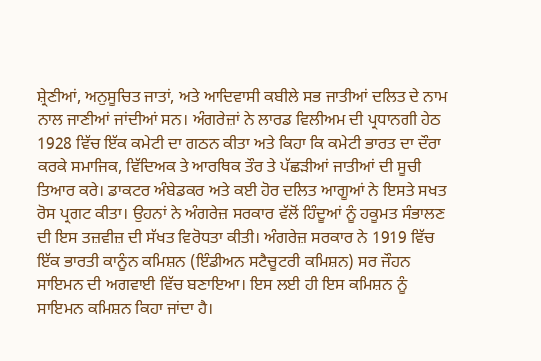ਸ਼੍ਰੇਣੀਆਂ, ਅਨੁਸੂਚਿਤ ਜਾਤਾਂ, ਅਤੇ ਆਦਿਵਾਸੀ ਕਬੀਲੇ ਸਭ ਜਾਤੀਆਂ ਦਲਿਤ ਦੇ ਨਾਮ ਨਾਲ ਜਾਣੀਆਂ ਜਾਂਦੀਆਂ ਸਨ। ਅੰਗਰੇਜ਼ਾਂ ਨੇ ਲਾਰਡ ਵਿਲੀਅਮ ਦੀ ਪ੍ਰਧਾਨਗੀ ਹੇਠ 1928 ਵਿੱਚ ਇੱਕ ਕਮੇਟੀ ਦਾ ਗਠਨ ਕੀਤਾ ਅਤੇ ਕਿਹਾ ਕਿ ਕਮੇਟੀ ਭਾਰਤ ਦਾ ਦੌਰਾ ਕਰਕੇ ਸਮਾਜਿਕ, ਵਿੱਦਿਅਕ ਤੇ ਆਰਥਿਕ ਤੌਰ ਤੇ ਪੱਛੜੀਆਂ ਜਾਤੀਆਂ ਦੀ ਸੂਚੀ ਤਿਆਰ ਕਰੇ। ਡਾਕਟਰ ਅੰਬੇਡਕਰ ਅਤੇ ਕਈ ਹੋਰ ਦਲਿਤ ਆਗੂਆਂ ਨੇ ਇਸਤੇ ਸਖਤ ਰੋਸ ਪ੍ਰਗਟ ਕੀਤਾ। ਉਹਨਾਂ ਨੇ ਅੰਗਰੇਜ਼ ਸਰਕਾਰ ਵੱਲੋਂ ਹਿੰਦੂਆਂ ਨੂੰ ਹਕੂਮਤ ਸੰਭਾਲਣ ਦੀ ਇਸ ਤਜ਼ਵੀਜ਼ ਦੀ ਸੱਖਤ ਵਿਰੋਧਤਾ ਕੀਤੀ। ਅੰਗਰੇਜ਼ ਸਰਕਾਰ ਨੇ 1919 ਵਿੱਚ ਇੱਕ ਭਾਰਤੀ ਕਾਨੂੰਨ ਕਮਿਸ਼ਨ (ਇੰਡੀਅਨ ਸਟੈਚੂਟਰੀ ਕਮਿਸ਼ਨ) ਸਰ ਜੌਹਨ ਸਾਇਮਨ ਦੀ ਅਗਵਾਈ ਵਿੱਚ ਬਣਾਇਆ। ਇਸ ਲਈ ਹੀ ਇਸ ਕਮਿਸ਼ਨ ਨੂੰ ਸਾਇਮਨ ਕਮਿਸ਼ਨ ਕਿਹਾ ਜਾਂਦਾ ਹੈ।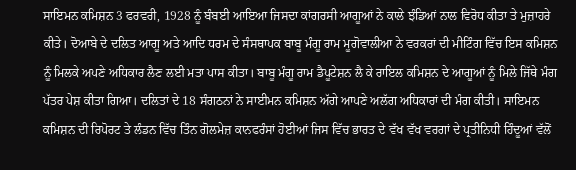ਸਾਇਮਨ ਕਮਿਸ਼ਨ 3 ਫਰਵਰੀ, 1928 ਨੂੰ ਬੰਬਈ ਆਇਆ ਜਿਸਦਾ ਕਾਂਗਰਸੀ ਆਗੂਆਂ ਨੇ ਕਾਲੇ ਝੰਡਿਆਂ ਨਾਲ ਵਿਰੋਧ ਕੀਤਾ ਤੇ ਮੁਜ਼ਾਹਰੇ ਕੀਤੇ। ਦੋਆਬੇ ਦੇ ਦਲਿਤ ਆਗੂ ਅਤੇ ਆਦਿ ਧਰਮ ਦੇ ਸੰਸਥਾਪਕ ਬਾਬੂ ਮੰਗੂ ਰਾਮ ਮੂਗੋਵਾਲੀਆ ਨੇ ਵਰਕਰਾਂ ਦੀ ਮੀਟਿੰਗ ਵਿੱਚ ਇਸ ਕਮਿਸ਼ਨ ਨੂੰ ਮਿਲਕੇ ਅਪਣੇ ਅਧਿਕਾਰ ਲੈਣ ਲਈ ਮਤਾ ਪਾਸ ਕੀਤਾ। ਬਾਬੂ ਮੰਗੂ ਰਾਮ ਡੈਪੂਟੇਸ਼ਨ ਲੈ ਕੇ ਰਾਇਲ ਕਮਿਸ਼ਨ ਦੇ ਆਗੂਆਂ ਨੂੰ ਮਿਲੇ ਜਿੱਥੇ ਮੰਗ ਪੱਤਰ ਪੇਸ਼ ਕੀਤਾ ਗਿਆ। ਦਲਿਤਾਂ ਦੇ 18 ਸੰਗਠਨਾਂ ਨੇ ਸਾਈਮਨ ਕਮਿਸ਼ਨ ਅੱਗੇ ਆਪਣੇ ਅਲੱਗ ਅਧਿਕਾਰਾਂ ਦੀ ਮੰਗ ਕੀਤੀ। ਸਾਇਮਨ ਕਮਿਸ਼ਨ ਦੀ ਰਿਪੋਰਟ ਤੇ ਲੰਡਨ ਵਿੱਚ ਤਿੰਨ ਗੋਲਮੇਜ਼ ਕਾਨਫਰੰਸਾਂ ਹੋਈਆਂ ਜਿਸ ਵਿੱਚ ਭਾਰਤ ਦੇ ਵੱਖ ਵੱਖ ਵਰਗਾਂ ਦੇ ਪ੍ਰਤੀਨਿਧੀ ਹਿੰਦੂਆਂ ਵੱਲੋਂ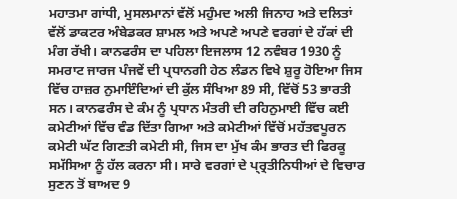ਮਹਾਤਮਾ ਗਾਂਧੀ, ਮੁਸਲਮਾਨਾਂ ਵੱਲੋਂ ਮਹੁੰਮਦ ਅਲੀ ਜਿਨਾਹ ਅਤੇ ਦਲਿਤਾਂ ਵੱਲੋਂ ਡਾਕਟਰ ਅੰਬੇਡਕਰ ਸ਼ਾਮਲ ਅਤੇ ਅਪਣੇ ਅਪਣੇ ਵਰਗਾਂ ਦੇ ਹੱਕਾਂ ਦੀ ਮੰਗ ਰੱਖੀ। ਕਾਨਫਰੰਸ ਦਾ ਪਹਿਲਾ ਇਜਲਾਸ 12 ਨਵੰਬਰ 1930 ਨੂੰ ਸਮਰਾਟ ਜਾਰਜ ਪੰਜਵੇਂ ਦੀ ਪ੍ਰਧਾਨਗੀ ਹੇਠ ਲੰਡਨ ਵਿਖੇ ਸ਼ੁਰੂ ਹੋਇਆ ਜਿਸ ਵਿੱਚ ਹਾਜ਼ਰ ਨੁਮਾਇੰਦਿਆਂ ਦੀ ਕੁੱਲ ਸੰਖਿਆ 89 ਸੀ, ਵਿੱਚੋਂ 53 ਭਾਰਤੀ ਸਨ। ਕਾਨਫਰੰਸ ਦੇ ਕੰਮ ਨੂੰ ਪ੍ਰਧਾਨ ਮੰਤਰੀ ਦੀ ਰਹਿਨੁਮਾਈ ਵਿੱਚ ਕਈ ਕਮੇਟੀਆਂ ਵਿੱਚ ਵੰਡ ਦਿੱਤਾ ਗਿਆ ਅਤੇ ਕਮੇਟੀਆਂ ਵਿੱਚੋਂ ਮਹੱਤਵਪੂਰਨ ਕਮੇਟੀ ਘੱਟ ਗਿਣਤੀ ਕਮੇਟੀ ਸੀ, ਜਿਸ ਦਾ ਮੁੱਖ ਕੰਮ ਭਾਰਤ ਦੀ ਫਿਰਕੂ ਸਮੱਸਿਆ ਨੂੰ ਹੱਲ ਕਰਨਾ ਸੀ। ਸਾਰੇ ਵਰਗਾਂ ਦੇ ਪ੍ਰ੍ਰਤੀਨਿਧੀਆਂ ਦੇ ਵਿਚਾਰ ਸੁਣਨ ਤੋਂ ਬਾਅਦ 9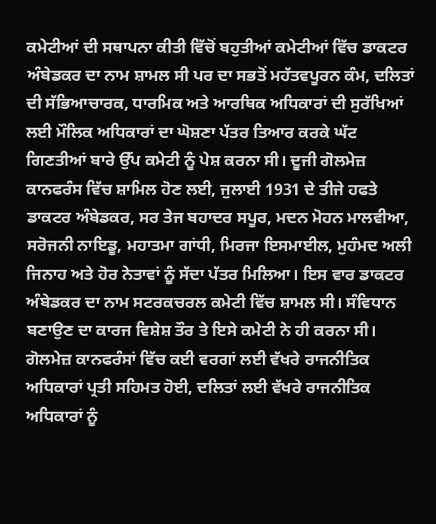ਕਮੇਟੀਆਂ ਦੀ ਸਥਾਪਨਾ ਕੀਤੀ ਵਿੱਚੋਂ ਬਹੁਤੀਆਂ ਕਮੇਟੀਆਂ ਵਿੱਚ ਡਾਕਟਰ ਅੰਬੇਡਕਰ ਦਾ ਨਾਮ ਸ਼ਾਮਲ ਸੀ ਪਰ ਦਾ ਸਭਤੋਂ ਮਹੱਤਵਪੂਰਨ ਕੰਮ, ਦਲਿਤਾਂ ਦੀ ਸੱਭਿਆਚਾਰਕ, ਧਾਰਮਿਕ ਅਤੇ ਆਰਥਿਕ ਅਧਿਕਾਰਾਂ ਦੀ ਸੁਰੱਖਿਆਂ ਲਈ ਮੌਲਿਕ ਅਧਿਕਾਰਾਂ ਦਾ ਘੋਸ਼ਣਾ ਪੱਤਰ ਤਿਆਰ ਕਰਕੇ ਘੱਟ ਗਿਣਤੀਆਂ ਬਾਰੇ ਉੱਪ ਕਮੇਟੀ ਨੂੰ ਪੇਸ਼ ਕਰਨਾ ਸੀ। ਦੂਜੀ ਗੋਲਮੇਜ਼ ਕਾਨਫਰੰਸ ਵਿੱਚ ਸ਼ਾਮਿਲ ਹੋਣ ਲਈ, ਜੁਲਾਈ 1931 ਦੇ ਤੀਜੇ ਹਫਤੇ ਡਾਕਟਰ ਅੰਬੇਡਕਰ, ਸਰ ਤੇਜ ਬਹਾਦਰ ਸਪੂਰ, ਮਦਨ ਮੋਹਨ ਮਾਲਵੀਆ, ਸਰੋਜਨੀ ਨਾਇਡੂ, ਮਹਾਤਮਾ ਗਾਂਧੀ, ਮਿਰਜਾ ਇਸਮਾਈਲ, ਮੁਹੰਮਦ ਅਲੀ ਜਿਨਾਹ ਅਤੇ ਹੋਰ ਨੇਤਾਵਾਂ ਨੂੰ ਸੱਦਾ ਪੱਤਰ ਮਿਲਿਆ। ਇਸ ਵਾਰ ਡਾਕਟਰ ਅੰਬੇਡਕਰ ਦਾ ਨਾਮ ਸਟਰਕਚਰਲ ਕਮੇਟੀ ਵਿੱਚ ਸ਼ਾਮਲ ਸੀ। ਸੰਵਿਧਾਨ ਬਣਾਉਣ ਦਾ ਕਾਰਜ ਵਿਸ਼ੇਸ਼ ਤੌਰ ਤੇ ਇਸੇ ਕਮੇਟੀ ਨੇ ਹੀ ਕਰਨਾ ਸੀ। ਗੋਲਮੇਜ਼ ਕਾਨਫਰੰਸਾਂ ਵਿੱਚ ਕਈ ਵਰਗਾਂ ਲਈ ਵੱਖਰੇ ਰਾਜਨੀਤਿਕ ਅਧਿਕਾਰਾਂ ਪ੍ਰਤੀ ਸਹਿਮਤ ਹੋਈ, ਦਲਿਤਾਂ ਲਈ ਵੱਖਰੇ ਰਾਜਨੀਤਿਕ ਅਧਿਕਾਰਾਂ ਨੂੰ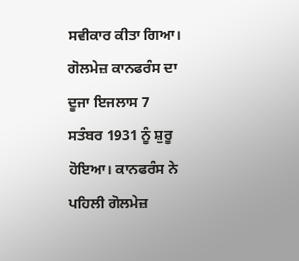ਸਵੀਕਾਰ ਕੀਤਾ ਗਿਆ। ਗੋਲਮੇਜ਼ ਕਾਨਫਰੰਸ ਦਾ ਦੂਜਾ ਇਜਲਾਸ 7 ਸਤੰਬਰ 1931 ਨੂੰ ਸ਼ੁਰੂ ਹੋਇਆ। ਕਾਨਫਰੰਸ ਨੇ ਪਹਿਲੀ ਗੋਲਮੇਜ਼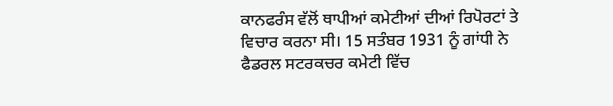ਕਾਨਫਰੰਸ ਵੱਲੋਂ ਥਾਪੀਆਂ ਕਮੇਟੀਆਂ ਦੀਆਂ ਰਿਪੋਰਟਾਂ ਤੇ ਵਿਚਾਰ ਕਰਨਾ ਸੀ। 15 ਸਤੰਬਰ 1931 ਨੂੰ ਗਾਂਧੀ ਨੇ ਫੈਡਰਲ ਸਟਰਕਚਰ ਕਮੇਟੀ ਵਿੱਚ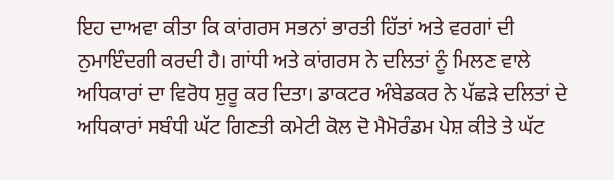ਇਹ ਦਾਅਵਾ ਕੀਤਾ ਕਿ ਕਾਂਗਰਸ ਸਭਨਾਂ ਭਾਰਤੀ ਹਿੱਤਾਂ ਅਤੇ ਵਰਗਾਂ ਦੀ ਨੁਮਾਇੰਦਗੀ ਕਰਦੀ ਹੈ। ਗਾਂਧੀ ਅਤੇ ਕਾਂਗਰਸ ਨੇ ਦਲਿਤਾਂ ਨੂੰ ਮਿਲਣ ਵਾਲੇ ਅਧਿਕਾਰਾਂ ਦਾ ਵਿਰੋਧ ਸ਼ੁਰੂ ਕਰ ਦਿਤਾ। ਡਾਕਟਰ ਅੰਬੇਡਕਰ ਨੇ ਪੱਛੜੇ ਦਲਿਤਾਂ ਦੇ ਅਧਿਕਾਰਾਂ ਸਬੰਧੀ ਘੱਟ ਗਿਣਤੀ ਕਮੇਟੀ ਕੋਲ ਦੋ ਮੈਮੋਰੰਡਮ ਪੇਸ਼ ਕੀਤੇ ਤੇ ਘੱਟ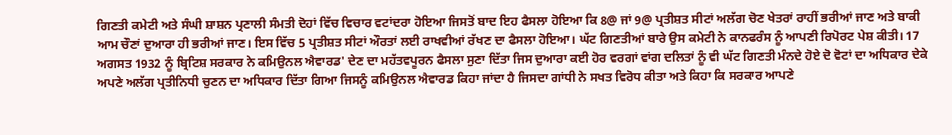ਗਿਣਤੀ ਕਮੇਟੀ ਅਤੇ ਸੰਘੀ ਸ਼ਾਸ਼ਨ ਪ੍ਰਣਾਲੀ ਸੰਮਤੀ ਦੋਹਾਂ ਵਿੱਚ ਵਿਚਾਰ ਵਟਾਂਦਰਾ ਹੋਇਆ ਜਿਸਤੋਂ ਬਾਦ ਇਹ ਫੈਸਲਾ ਹੋਇਆ ਕਿ 8@ ਜਾਂ 9@ ਪ੍ਰਤੀਸ਼ਤ ਸੀਟਾਂ ਅਲੱਗ ਚੋਣ ਖੇਤਰਾਂ ਰਾਹੀਂ ਭਰੀਆਂ ਜਾਣ ਅਤੇ ਬਾਕੀ ਆਮ ਚੌਣਾਂ ਦੁਆਰਾ ਹੀ ਭਰੀਆਂ ਜਾਣ। ਇਸ ਵਿੱਚ 5 ਪ੍ਰਤੀਸ਼ਤ ਸੀਟਾਂ ਔਰਤਾਂ ਲਈ ਰਾਖਵੀਆਂ ਰੱਖਣ ਦਾ ਫੈਸਲਾ ਹੋਇਆ। ਘੱਟ ਗਿਣਤੀਆਂ ਬਾਰੇ ਉਸ ਕਮੇਟੀ ਨੇ ਕਾਨਫਰੰਸ ਨੂੰ ਆਪਣੀ ਰਿਪੋਰਟ ਪੇਸ਼ ਕੀਤੀ। 17 ਅਗਸਤ 1932 ਨੂੰ ਬ੍ਰਿਟਿਸ਼ ਸਰਕਾਰ ਨੇ ਕਮਿਉਨਲ ਐਵਾਰਡ' ਦੇਣ ਦਾ ਮਹੱਤਵਪੂਰਨ ਫੈਸਲਾ ਸੁਣਾ ਦਿੱਤਾ ਜਿਸ ਦੁਆਰਾ ਕਈ ਹੋਰ ਵਰਗਾਂ ਵਾਂਗ ਦਲਿਤਾਂ ਨੂੰ ਵੀ ਘੱਟ ਗਿਣਤੀ ਮੰਨਦੇ ਹੋਏ ਦੋ ਵੋਟਾਂ ਦਾ ਅਧਿਕਾਰ ਦੇਕੇ ਅਪਣੇ ਅਲੱਗ ਪ੍ਰਤੀਨਿਧੀ ਚੁਣਨ ਦਾ ਅਧਿਕਾਰ ਦਿੱਤਾ ਗਿਆ ਜਿਸਨੂੰ ਕਮਿਉਨਲ ਐਵਾਰਡ ਕਿਹਾ ਜਾਂਦਾ ਹੈ ਜਿਸਦਾ ਗਾਂਧੀ ਨੇ ਸਖਤ ਵਿਰੋਧ ਕੀਤਾ ਅਤੇ ਕਿਹਾ ਕਿ ਸਰਕਾਰ ਆਪਣੇ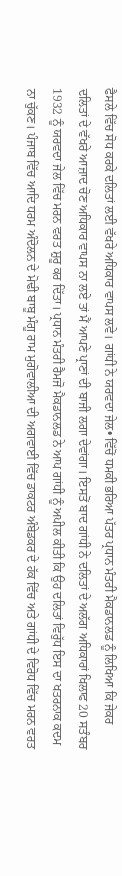ਫੈਸਲੇ ਵਿੱਚ ਸੋਧ ਕਰਕੇ ਦਲਿਤਾਂ ਲਈ ਵੱਖਰੇ ਅਧਿਕਾਰ ਵਾਪਸ ਲਵੇ। ਗਾਂਧੀ ਨੇ ਯਰਵਦਾ ਜੇਲ• ਵਿੱਚੋਂ ਧਮਕੀ ਭਰਿਆ ਪੱਤਰ ਪ੍ਰਧਾਨ ਮੰਤਰੀ ਮੈਕਡਾਨਲਡ ਨੂੰ ਲਿਖਿਆ ਕਿ ਜੇਕਰ ਦਲਿਤਾਂ ਦੇ ਵੱਖਰੇ ਆਜ਼ਾਦ ਚੋਣ ਅਧਿਕਾਰ ਵਾਪਸ ਨਾ ਲਏ ਤਾਂ ਮੈਂ ਆਪਣੇ ਪ੍ਰਾਣਾਂ ਦੀ ਬਾਜੀ ਲਗਾ ਦੇਵਾਂਗਾ। ਇਸਤੋਂ ਬਾਦ ਗਾਂਧੀ ਨੇ ਦਲਿਤਾਂ ਦੇ ਅਲੱਗ ਅਧਿਕਾਰਾਂ ਖਿਲਾਫ 20 ਸਤੰਬਰ 1932 ਨੂੰ ਯਰਵਦਾ ਜੇਲ ਵਿੱਚ ਮਰਨ ਵਰਤ ਸ਼ੁਰੂ ਕਰ ਦਿੱਤਾ। ਪ੍ਰਧਾਨ ਮੰਤਰੀ ਰੈਮਜੋ ਮੈਕਡਾਨਲਡ ਨੇ ਆਪ ਗਾਂਧੀ ਨੂੰ ਅਪੀਲ ਕੀਤੀ ਕਿ ਉਹ ਦਲਿਤਾਂ ਵਿਰੁੱਧ ਇਸ ਦਾ ਖਤਰਨਾਕ ਕਦਮ ਨਾ ਚੁੱਕਣ। ਪੰਜਾਬ ਵਿੱਚ ਆਦਿ ਧਰਮ ਅੰਦੋਲਨ ਦੇ ਮੋਢੀ ਬਾਬੂ ਮੰਗੂ ਰਾਮ ਮੁਗੋਵਾਲੀਆ ਦੀ ਅਗਵਾਈ ਵਿੱਚ ਡਾਕਟਰ ਅੰਬੇਡਕਰ ਦੇ ਹੱਕ ਵਿੱਚ ਅਤੇ ਗਾਂਧੀ ਦੇ ਵਿਰੋਧ ਵਿੱਚ ਮਰਨ ਵਰਤ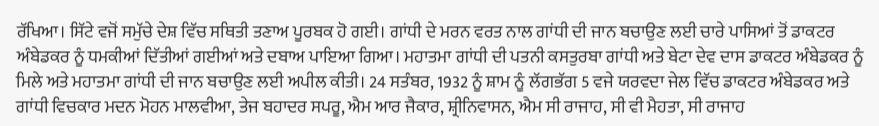ਰੱਖਿਆ। ਸਿੱਟੇ ਵਜੋਂ ਸਮੁੱਚੇ ਦੇਸ਼ ਵਿੱਚ ਸਥਿਤੀ ਤਣਾਅ ਪੂਰਬਕ ਹੋ ਗਈ। ਗਾਂਧੀ ਦੇ ਮਰਨ ਵਰਤ ਨਾਲ ਗਾਂਧੀ ਦੀ ਜਾਨ ਬਚਾਉਣ ਲਈ ਚਾਰੇ ਪਾਸਿਆਂ ਤੋਂ ਡਾਕਟਰ ਅੰਬੇਡਕਰ ਨੂੰ ਧਮਕੀਆਂ ਦਿੱਤੀਆਂ ਗਈਆਂ ਅਤੇ ਦਬਾਅ ਪਾਇਆ ਗਿਆ। ਮਹਾਤਮਾ ਗਾਂਧੀ ਦੀ ਪਤਨੀ ਕਸਤੁਰਬਾ ਗਾਂਧੀ ਅਤੇ ਬੇਟਾ ਦੇਵ ਦਾਸ ਡਾਕਟਰ ਅੰਬੇਡਕਰ ਨੂੰ ਮਿਲੇ ਅਤੇ ਮਹਾਤਮਾ ਗਾਂਧੀ ਦੀ ਜਾਨ ਬਚਾਉਣ ਲਈ ਅਪੀਲ ਕੀਤੀ। 24 ਸਤੰਬਰ, 1932 ਨੂੰ ਸ਼ਾਮ ਨੂੰ ਲੱਗਭੱਗ 5 ਵਜੇ ਯਰਵਦਾ ਜੇਲ ਵਿੱਚ ਡਾਕਟਰ ਅੰਬੇਡਕਰ ਅਤੇ ਗਾਂਧੀ ਵਿਚਕਾਰ ਮਦਨ ਮੋਹਨ ਮਾਲਵੀਆ, ਤੇਜ ਬਹਾਦਰ ਸਪਰੂ, ਐਮ ਆਰ ਜੈਕਾਰ, ਸ਼੍ਰੀਨਿਵਾਸਨ, ਐਮ ਸੀ ਰਾਜਾਹ, ਸੀ ਵੀ ਮੈਹਤਾ, ਸੀ ਰਾਜਾਹ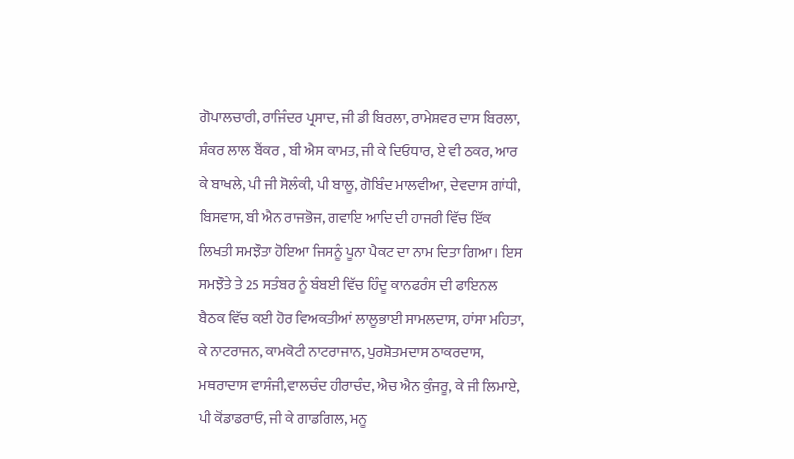ਗੋਪਾਲਚਾਰੀ, ਰਾਜਿੰਦਰ ਪ੍ਰਸਾਦ, ਜੀ ਡੀ ਬਿਰਲਾ, ਰਾਮੇਸ਼ਵਰ ਦਾਸ ਬਿਰਲਾ, ਸ਼ੰਕਰ ਲਾਲ ਬੈਂਕਰ , ਬੀ ਐਸ ਕਾਮਤ, ਜੀ ਕੇ ਦਿਓਧਾਰ, ਏ ਵੀ ਠਕਰ, ਆਰ ਕੇ ਬਾਖਲੇ, ਪੀ ਜੀ ਸੋਲੰਕੀ, ਪੀ ਬਾਲੂ, ਗੋਬਿੰਦ ਮਾਲਵੀਆ, ਦੇਵਦਾਸ ਗਾਂਧੀ, ਬਿਸਵਾਸ, ਬੀ ਐਨ ਰਾਜਭੋਜ, ਗਵਾਇ ਆਦਿ ਦੀ ਹਾਜਰੀ ਵਿੱਚ ਇੱਕ ਲਿਖਤੀ ਸਮਝੌਤਾ ਹੋਇਆ ਜਿਸਨੂੰ ਪੂਨਾ ਪੈਕਟ ਦਾ ਨਾਮ ਦਿਤਾ ਗਿਆ। ਇਸ ਸਮਝੌਤੇ ਤੇ 25 ਸਤੰਬਰ ਨੂੰ ਬੰਬਈ ਵਿੱਚ ਹਿੰਦੂ ਕਾਨਫਰੰਸ ਦੀ ਫਾਇਨਲ ਬੈਠਕ ਵਿੱਚ ਕਈ ਹੋਰ ਵਿਅਕਤੀਆਂ ਲਾਲੂਭਾਈ ਸਾਮਲਦਾਸ, ਹਾਂਸਾ ਮਹਿਤਾ, ਕੇ ਨਾਟਰਾਜਨ, ਕਾਮਕੋਟੀ ਨਾਟਰਾਜਾਨ, ਪੁਰਸ਼ੋਤਮਦਾਸ ਠਾਕਰਦਾਸ, ਮਥਰਾਦਾਸ ਵਾਸੰਜੀ,ਵਾਲਚੰਦ ਹੀਰਾਚੰਦ, ਐਚ ਐਨ ਕੁੰਜਰੂ, ਕੇ ਜੀ ਲਿਮਾਏ, ਪੀ ਕੋਂਡਾਡਰਾਓ, ਜੀ ਕੇ ਗਾਡਗਿਲ, ਮਨੂ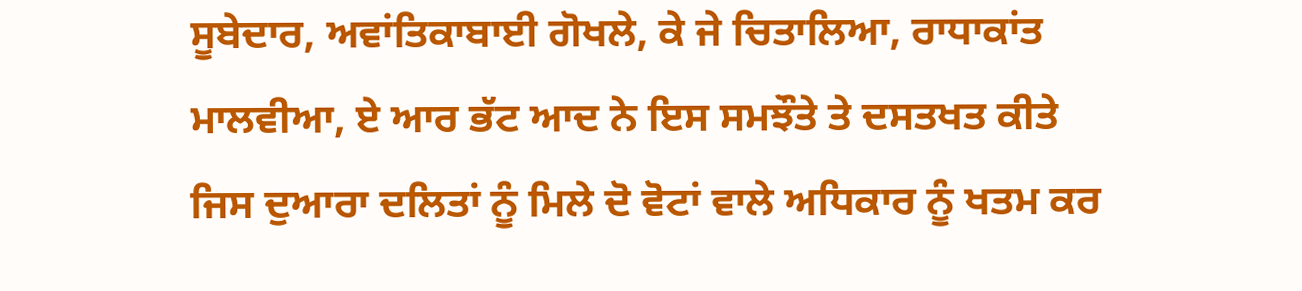ਸੂਬੇਦਾਰ, ਅਵਾਂਤਿਕਾਬਾਈ ਗੋਖਲੇ, ਕੇ ਜੇ ਚਿਤਾਲਿਆ, ਰਾਧਾਕਾਂਤ ਮਾਲਵੀਆ, ਏ ਆਰ ਭੱਟ ਆਦ ਨੇ ਇਸ ਸਮਝੌਤੇ ਤੇ ਦਸਤਖਤ ਕੀਤੇ ਜਿਸ ਦੁਆਰਾ ਦਲਿਤਾਂ ਨੂੰ ਮਿਲੇ ਦੋ ਵੋਟਾਂ ਵਾਲੇ ਅਧਿਕਾਰ ਨੂੰ ਖਤਮ ਕਰ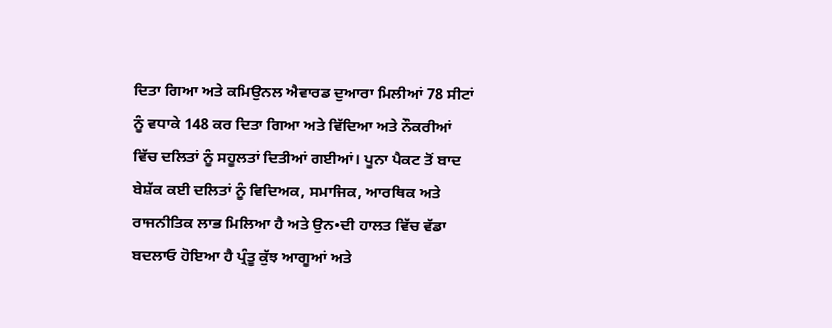ਦਿਤਾ ਗਿਆ ਅਤੇ ਕਮਿਉਨਲ ਐਵਾਰਡ ਦੁਆਰਾ ਮਿਲੀਆਂ 78 ਸੀਟਾਂ ਨੂੰ ਵਧਾਕੇ 148 ਕਰ ਦਿਤਾ ਗਿਆ ਅਤੇ ਵਿੱਦਿਆ ਅਤੇ ਨੌਕਰੀਆਂ ਵਿੱਚ ਦਲਿਤਾਂ ਨੂੰ ਸਹੂਲਤਾਂ ਦਿਤੀਆਂ ਗਈਆਂ। ਪੂਨਾ ਪੈਕਟ ਤੋਂ ਬਾਦ ਬੇਸ਼ੱਕ ਕਈ ਦਲਿਤਾਂ ਨੂੰ ਵਿਦਿਅਕ, ਸਮਾਜਿਕ, ਆਰਥਿਕ ਅਤੇ ਰਾਜਨੀਤਿਕ ਲਾਭ ਮਿਲਿਆ ਹੈ ਅਤੇ ਉਨ•ਦੀ ਹਾਲਤ ਵਿੱਚ ਵੱਡਾ ਬਦਲਾਓ ਹੋਇਆ ਹੈ ਪ੍ਰੰਤੂ ਕੁੱਝ ਆਗੂਆਂ ਅਤੇ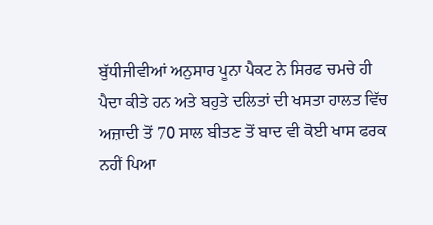ਬੁੱਧੀਜੀਵੀਆਂ ਅਨੁਸਾਰ ਪੂਨਾ ਪੈਕਟ ਨੇ ਸਿਰਫ ਚਮਚੇ ਹੀ ਪੈਦਾ ਕੀਤੇ ਹਨ ਅਤੇ ਬਹੁਤੇ ਦਲਿਤਾਂ ਦੀ ਖਸਤਾ ਹਾਲਤ ਵਿੱਚ ਅਜ਼ਾਦੀ ਤੋਂ 70 ਸਾਲ ਬੀਤਣ ਤੋਂ ਬਾਦ ਵੀ ਕੋਈ ਖਾਸ ਫਰਕ ਨਹੀਂ ਪਿਆ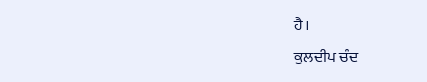ਹੈ।
ਕੁਲਦੀਪ ਚੰਦ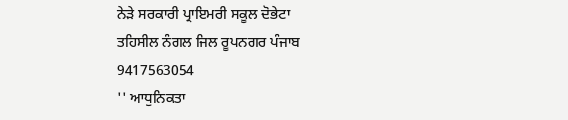ਨੇੜੇ ਸਰਕਾਰੀ ਪ੍ਰਾਇਮਰੀ ਸਕੂਲ ਦੋਭੇਟਾ
ਤਹਿਸੀਲ ਨੰਗਲ ਜਿਲ ਰੂਪਨਗਰ ਪੰਜਾਬ
9417563054
'' ਆਧੁਨਿਕਤਾ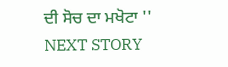ਦੀ ਸੋਚ ਦਾ ਮਖੋਟਾ ''
NEXT STORY